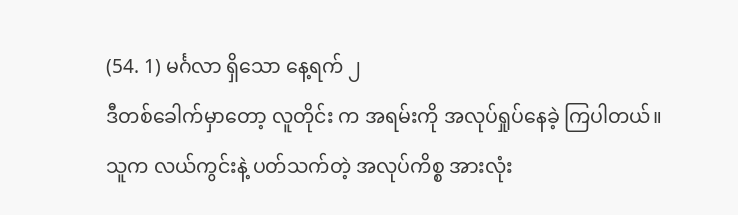(54. 1) မင်္ဂလာ ရှိသော နေ့ရက် ၂
ဒီတစ်ခေါက်မှာတော့ လူတိုင်း က အရမ်းကို အလုပ်ရှုပ်နေခဲ့ ကြပါတယ်။
သူက လယ်ကွင်းနဲ့ ပတ်သက်တဲ့ အလုပ်ကိစ္စ အားလုံး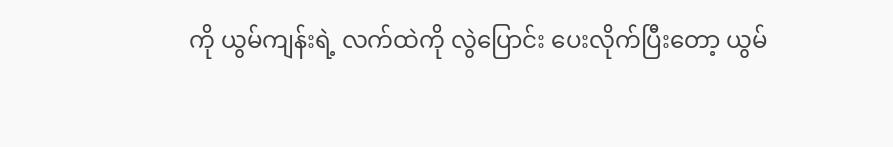ကို ယွမ်ကျန်းရဲ့ လက်ထဲကို လွဲပြောင်း ပေးလိုက်ပြီးတော့ ယွမ်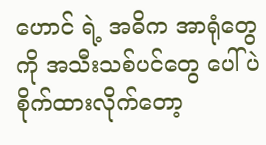ဟောင် ရဲ့ အဓိက အာရုံတွေကို အသီးသစ်ပင်တွေ ပေါ်ပဲ စိုက်ထားလိုက်တော့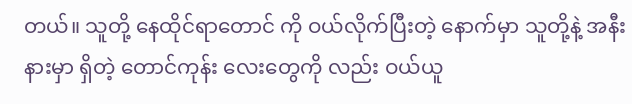တယ်။ သူတို့ နေထိုင်ရာတောင် ကို ဝယ်လိုက်ပြီးတဲ့ နောက်မှာ သူတို့နဲ့ အနီးနားမှာ ရှိတဲ့ တောင်ကုန်း လေးတွေကို လည်း ဝယ်ယူ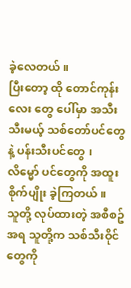ခဲ့လေတယ်။
ပြီးတော့ ထို တောင်ကုန်းလေး တွေ ပေါ်မှာ အသီးသီးမယ့် သစ်တော်ပင်တွေနဲ့ ပန်းသီးပင်တွေ ၊ လိမ္မော် ပင်တွေကို အထူးစိုက်ပျိုး ခဲ့ကြတယ်။
သူတို့ လုပ်ထားတဲ့ အစီစဥ်အရ သူတို့က သစ်သီးဝိုင် တွေကို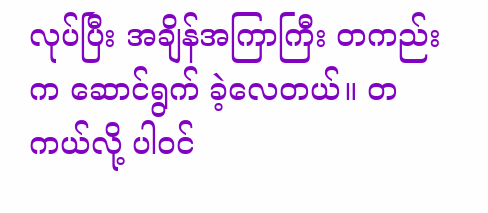လုပ်ပြီး အချိန်အကြာကြီး တကည်းက ဆောင်ရွက် ခဲ့လေတယ်။ တကယ်လို့ ပါဝင်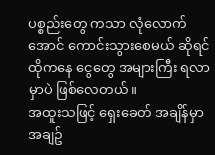ပစ္စည်းတွေ ကသာ လုံလောက်အောင် ကောင်းသွားစေမယ် ဆိုရင် ထိုကနေ ငွေတွေ အများကြီး ရလာမှာပဲ ဖြစ်လေတယ်။
အထူးသဖြင့် ရှေးခေတ် အချိန်မှာ အချဥ်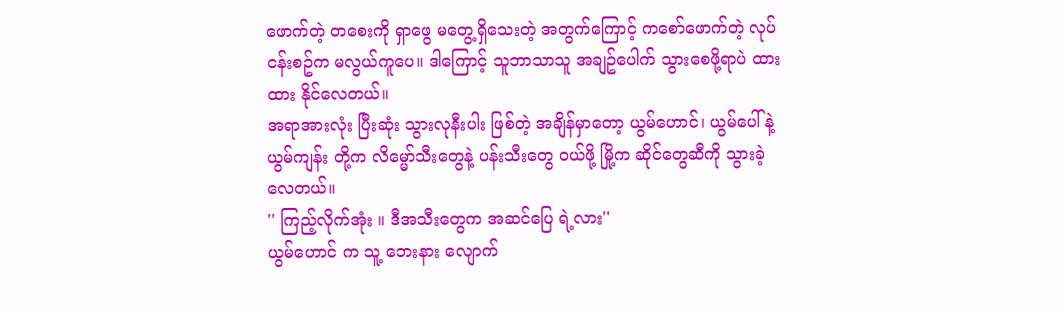ဖောက်တဲ့ တစေးကို ရှာဖွေ မတွေ့ရှိသေးတဲ့ အတွက်ကြောင့် ကစော်ဖောက်တဲ့ လုပ်ငန်းစဥ်က မလွယ်ကူပေ။ ဒါကြောင့် သူဘာသာသူ အချဥ်ပေါက် သွားစေဖို့ရာပဲ ထားထား နိုင်လေတယ်။
အရာအားလုံး ပြီးဆုံး သွားလုနီးပါး ဖြစ်တဲ့ အချိန်မှာတော့ ယွမ်ဟောင်၊ ယွမ်ပေါ် နဲ့ ယွမ်ကျန်း တို့က လိမ္မော်သီးတွေနဲ့ ပန်းသီးတွေ ဝယ်ဖို့ မြို့က ဆိုင်တွေဆီကို သွားခဲ့လေတယ်။
'' ကြည့်လိုက်အုံး ။ ဒီအသီးတွေက အဆင်ပြေ ရဲ့လား''
ယွမ်ဟောင် က သူ့ ဘေးနား လျောက်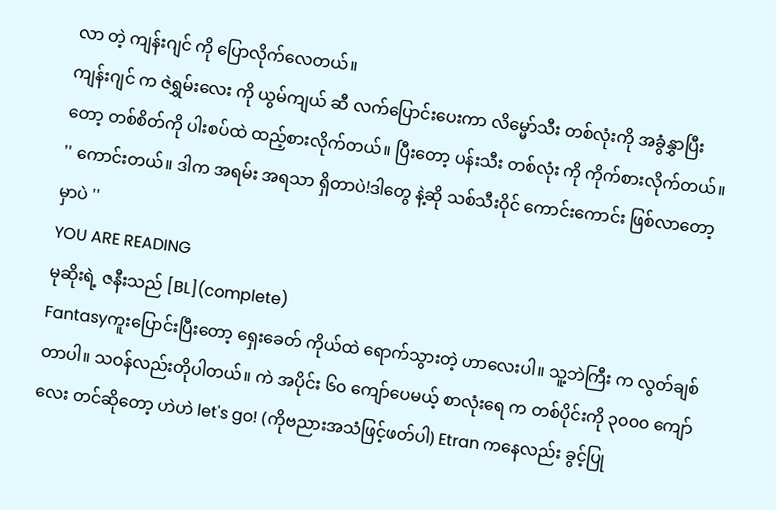လာ တဲ့ ကျန်းဂျင် ကို ပြောလိုက်လေတယ်။
ကျန်းဂျင် က ဇဲရွှမ်းလေး ကို ယွမ်ကျယ် ဆီ လက်ပြောင်းပေးကာ လိမ္မော်သီး တစ်လုံးကို အခွံနွှာပြီးတော့ တစ်စိတ်ကို ပါးစပ်ထဲ ထည့်စားလိုက်တယ်။ ပြီးတော့ ပန်းသီး တစ်လုံး ကို ကိုက်စားလိုက်တယ်။
'' ကောင်းတယ်။ ဒါက အရမ်း အရသာ ရှိတာပဲ!ဒါတွေ နဲ့ဆို သစ်သီးဝိုင် ကောင်းကောင်း ဖြစ်လာတော့မှာပဲ ''
YOU ARE READING
မုဆိုးရဲ့ ဇနီးသည် [BL](complete)
Fantasyကူးပြောင်းပြီးတော့ ရှေးခေတ် ကိုယ်ထဲ ရောက်သွားတဲ့ ဟာလေးပါ။ သူ့ဘဲကြီး က လွတ်ချစ်တာပါ။ သဝန်လည်းတိုပါတယ်။ ကဲ အပိုင်း ၆၀ ကျော်ပေမယ့် စာလုံးရေ က တစ်ပိုင်းကို ၃၀၀၀ ကျော်လေး တင်ဆိုတော့ ဟဲဟဲ let's go! (ကိုဗညားအသံဖြင့်ဖတ်ပါ) Etran ကနေလည်း ခွင့်ပြု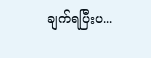ချက်ရပြီးပ...